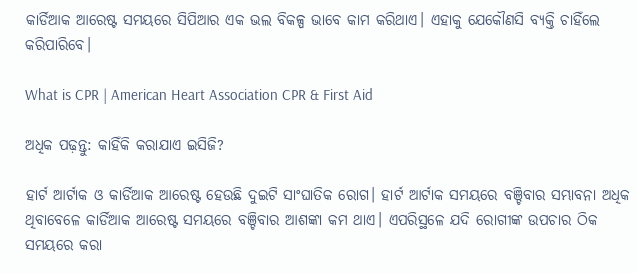କାର୍ଡିଆକ ଆରେଷ୍ଟ ସମୟରେ ସିପିଆର ଏକ ଭଲ ବିକଳ୍ପ ଭାବେ କାମ କରିଥାଏ। ଏହାକୁ ଯେକୌଣସି ବ୍ୟକ୍ତି ଚାହିଁଲେ କରିପାରିବେ।

What is CPR | American Heart Association CPR & First Aid

ଅଧିକ ପଢ଼ନ୍ତୁ: କାହିଁକି କରାଯାଏ ଇସିଜି?

ହାର୍ଟ ଆର୍ଟାକ ଓ କାର୍ଡିଆକ ଆରେଷ୍ଟ ହେଉଛି ଦୁଇଟି ସାଂଘାତିକ ରୋଗ। ହାର୍ଟ ଆର୍ଟାକ ସମୟରେ ବଞ୍ଚିବାର ସମ୍ଭାବନା ଅଧିକ ଥିବାବେଳେ କାର୍ଡିଆକ ଆରେଷ୍ଟ ସମୟରେ ବଞ୍ଚିବାର ଆଶଙ୍କା କମ ଥାଏ। ଏପରିସ୍ଥଳେ ଯଦି ରୋଗୀଙ୍କ ଉପଚାର ଠିକ ସମୟରେ କରା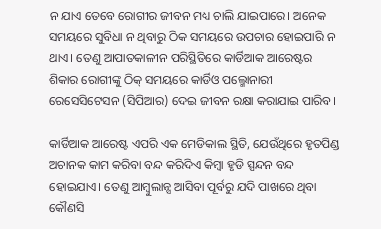ନ ଯାଏ ତେବେ ରୋଗୀର ଜୀବନ ମଧ୍ୟ ଚାଲି ଯାଇପାରେ। ଅନେକ ସମୟରେ ସୁବିଧା ନ ଥିବାରୁ ଠିକ ସମୟରେ ଉପଚାର ହୋଇପାରି ନ ଥାଏ। ତେଣୁ ଆପାତକାଳୀନ ପରିସ୍ଥିତିରେ କାର୍ଡିଆକ ଆରେଷ୍ଟର ଶିକାର ରୋଗୀଙ୍କୁ ଠିକ୍‌ ସମୟରେ କାର୍ଡିଓ ପଲ୍ମୋନାରୀ ରେସେସିଟେସନ (ସିପିଆର) ଦେଇ ଜୀବନ ରକ୍ଷା କରାଯାଇ ପାରିବ।

କାର୍ଡିଆକ ଆରେଷ୍ଟ ଏପରି ଏକ ମେଡିକାଲ ସ୍ଥିତି, ଯେଉଁଥିରେ ହୃତପିଣ୍ଡ ଅଚାନକ କାମ କରିବା ବନ୍ଦ କରିଦିଏ କିମ୍ବା ହୃଡି ସ୍ପନ୍ଦନ ବନ୍ଦ ହୋଇଯାଏ। ତେଣୁ ଆମ୍ବୁଲାନ୍ସ ଆସିବା ପୂର୍ବରୁ ଯଦି ପାଖରେ ଥିବା କୌଣସି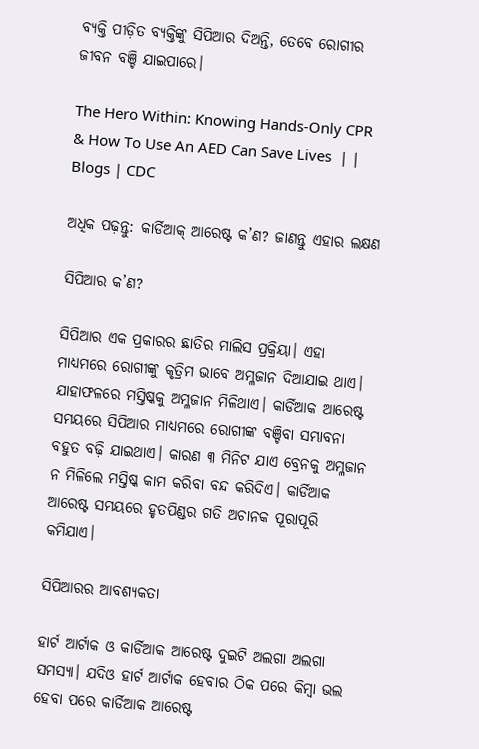ବ୍ୟକ୍ତି ପୀଡ଼ିତ ବ୍ୟକ୍ତିଙ୍କୁ ସିପିଆର ଦିଅନ୍ତି, ତେବେ ରୋଗୀର ଜୀବନ ବଞ୍ଚି ଯାଇପାରେ।

The Hero Within: Knowing Hands-Only CPR & How To Use An AED Can Save Lives  | | Blogs | CDC

ଅଧିକ ପଢ଼ନ୍ତୁ: କାର୍ଡିଆକ୍‌ ଆରେଷ୍ଟ କ’ଣ? ଜାଣନ୍ତୁ ଏହାର ଲକ୍ଷଣ

ସିପିଆର କ’ଣ?

ସିପିଆର ଏକ ପ୍ରକାରର ଛାତିର ମାଲିସ ପ୍ରକ୍ରିୟା। ଏହା ମାଧ୍ୟମରେ ରୋଗୀଙ୍କୁ କୃତ୍ରିମ ଭାବେ ଅମ୍ଳଜାନ ଦିଆଯାଇ ଥାଏ। ଯାହାଫଳରେ ମସ୍ତିଷ୍କକୁ ଅମ୍ଳଜାନ ମିଳିଥାଏ। କାର୍ଡିଆକ ଆରେଷ୍ଟ ସମୟରେ ସିପିଆର ମାଧ୍ୟମରେ ରୋଗୀଙ୍କ ବଞ୍ଚିବା ସମ୍ଭାବନା ବହୁତ ବଢ଼ି ଯାଇଥାଏ। କାରଣ ୩ ମିନିଟ ଯାଏ ବ୍ରେନକୁ ଅମ୍ଳଜାନ ନ ମିଳିଲେ ମସ୍ତିଷ୍କ କାମ କରିବା ବନ୍ଦ କରିଦିଏ। କାର୍ଡିଆକ ଆରେଷ୍ଟ ସମୟରେ ହୃତପିଣ୍ଡର ଗତି ଅଚାନକ ପୂରାପୂରି କମିଯାଏ।

ସିପିଆରର ଆବଶ୍ୟକତା

ହାର୍ଟ ଆର୍ଟାକ ଓ କାର୍ଡିଆକ ଆରେଷ୍ଟ ଦୁଇଟି ଅଲଗା ଅଲଗା ସମସ୍ୟା। ଯଦିଓ ହାର୍ଟ ଆର୍ଟାକ ହେବାର ଠିକ ପରେ କିମ୍ବା ଭଲ ହେବା ପରେ କାର୍ଡିଆକ ଆରେଷ୍ଟ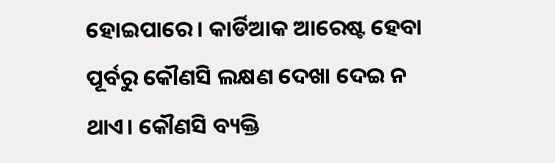ହୋଇପାରେ। କାର୍ଡିଆକ ଆରେଷ୍ଟ ହେବା ପୂର୍ବରୁ କୌଣସି ଲକ୍ଷଣ ଦେଖା ଦେଇ ନ ଥାଏ। କୌଣସି ବ୍ୟକ୍ତି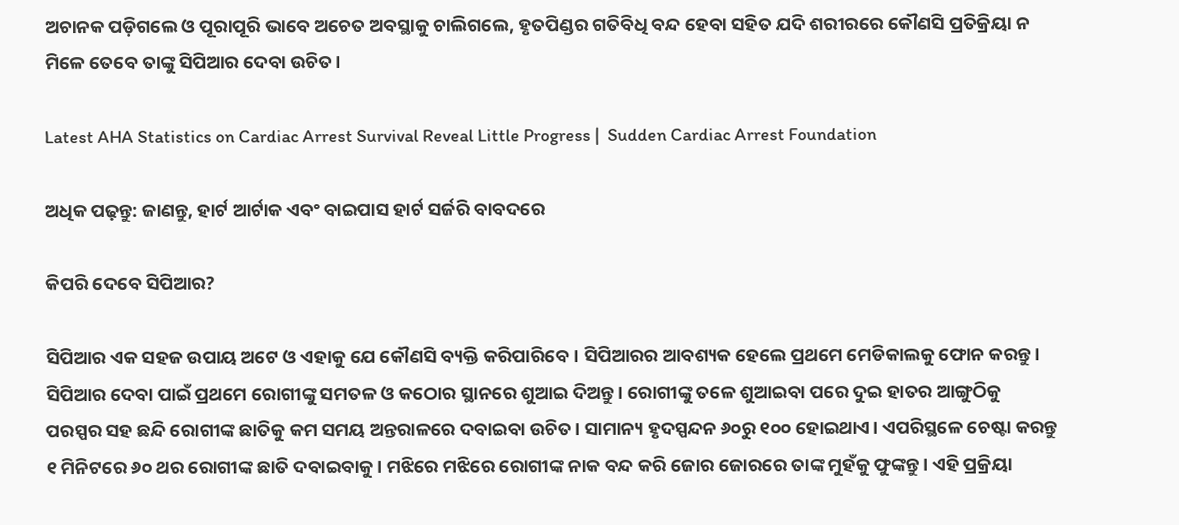ଅଚାନକ ପଡ଼ିଗଲେ ଓ ପୂରାପୂରି ଭାବେ ଅଚେତ ଅବସ୍ଥାକୁ ଚାଲିଗଲେ, ହୃତପିଣ୍ଡର ଗତିବିଧି ବନ୍ଦ ହେବା ସହିତ ଯଦି ଶରୀରରେ କୌଣସି ପ୍ରତିକ୍ରିୟା ନ ମିଳେ ତେବେ ତାଙ୍କୁ ସିପିଆର ଦେବା ଉଚିତ।

Latest AHA Statistics on Cardiac Arrest Survival Reveal Little Progress |  Sudden Cardiac Arrest Foundation

ଅଧିକ ପଢ଼ନ୍ତୁ: ଜାଣନ୍ତୁ, ହାର୍ଟ ଆର୍ଟାକ ଏବଂ ବାଇପାସ ହାର୍ଟ ସର୍ଜରି ବାବଦରେ

କିପରି ଦେବେ ସିପିଆର?

ସିପିଆର ଏକ ସହଜ ଉପାୟ ଅଟେ ଓ ଏହାକୁ ଯେ କୌଣସି ବ୍ୟକ୍ତି କରିପାରିବେ। ସିପିଆରର ଆବଶ୍ୟକ ହେଲେ ପ୍ରଥମେ ମେଡିକାଲକୁ ଫୋନ କରନ୍ତୁ। ସିପିଆର ଦେବା ପାଇଁ ପ୍ରଥମେ ରୋଗୀଙ୍କୁ ସମତଳ ଓ କଠୋର ସ୍ଥାନରେ ଶୁଆଇ ଦିଅନ୍ତୁ। ରୋଗୀଙ୍କୁ ତଳେ ଶୁଆଇବା ପରେ ଦୁଇ ହାତର ଆଙ୍ଗୁଠିକୁ ପରସ୍ପର ସହ ଛନ୍ଦି ରୋଗୀଙ୍କ ଛାତିକୁ କମ ସମୟ ଅନ୍ତରାଳରେ ଦବାଇବା ଉଚିତ। ସାମାନ୍ୟ ହୃଦସ୍ପନ୍ଦନ ୬୦ରୁ ୧୦୦ ହୋଇଥାଏ। ଏପରିସ୍ଥଳେ ଚେଷ୍ଟା କରନ୍ତୁ ୧ ମିନିଟରେ ୬୦ ଥର ରୋଗୀଙ୍କ ଛାତି ଦବାଇବାକୁ। ମଝିରେ ମଝିରେ ରୋଗୀଙ୍କ ନାକ ବନ୍ଦ କରି ଜୋର ଜୋରରେ ତାଙ୍କ ମୁହଁକୁ ଫୁଙ୍କନ୍ତୁ। ଏହି ପ୍ରକ୍ରିୟା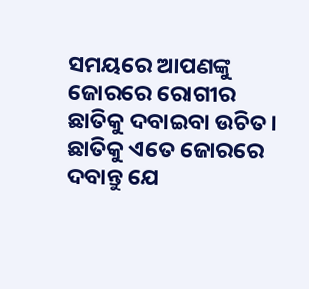ସମୟରେ ଆପଣଙ୍କୁ ଜୋରରେ ରୋଗୀର ଛାତିକୁ ଦବାଇବା ଉଚିତ। ଛାତିକୁ ଏତେ ଜୋରରେ ଦବାନ୍ତୁ ଯେ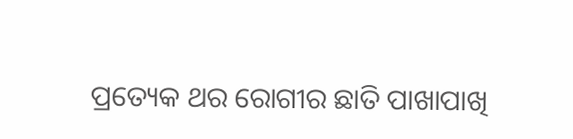ପ୍ରତ୍ୟେକ ଥର ରୋଗୀର ଛାତି ପାଖାପାଖି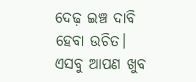ଦେଢ଼ ଇଞ୍ଚ ଦାବି ହେବା ଉଚିତ। ଏସବୁ ଆପଣ ଖୁବ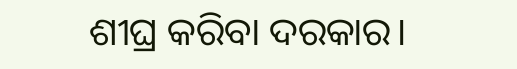ଶୀଘ୍ର କରିବା ଦରକାର।